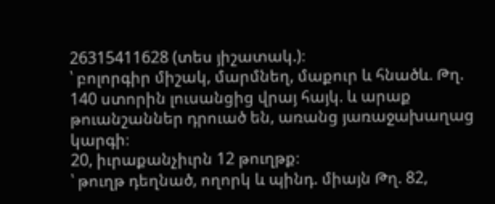26315411628 (տես յիշատակ.)։
՝ բոլորգիր միշակ, մարմնեղ, մաքուր և հնածև. Թղ. 140 ստորին լուսանցից վրայ հայկ. և արաք թուանշաններ դրուած են, առանց յառաջախաղաց կարգի։
20, իւրաքանչիւրն 12 թուղթք։
՝ թուղթ դեղնած, ողորկ և պինդ. միայն Թղ. 82,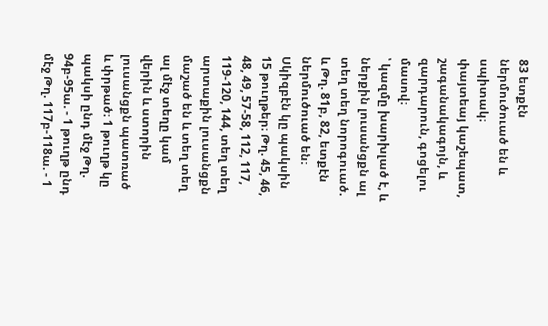83 ետքէն ներմուծուած են և սպիտակ։
փայտեայ կաշեպատ, շագանակագոյն, և զարդարուն, գոցելու մասով։
՝ կազմը խարխլած է, և ներքին լուսանցքն ալ տեղ տեղ նորոգուած. և Թղ. 81բ, 82, ետքէն ներմուծուած են։ Սկիզբէն կը պակսին 15 թուղթեր։ Թղ. 45, 46, 48, 49, 57-58, 112, 117, 119-120, 144, տեղ տեղ արտաքին լուսանցքն մաշած են և տեղ տեղ ալ մէջ տեղը կամ վերին և ստորին լուսանցքն պատռած և փրթած։ 1 թուղթ կը պակսի ընդ մէջ Թղ. 94բ-95ա. - 1 թուղթ ընդ մէջ Թղ. 117բ-118ա. - 1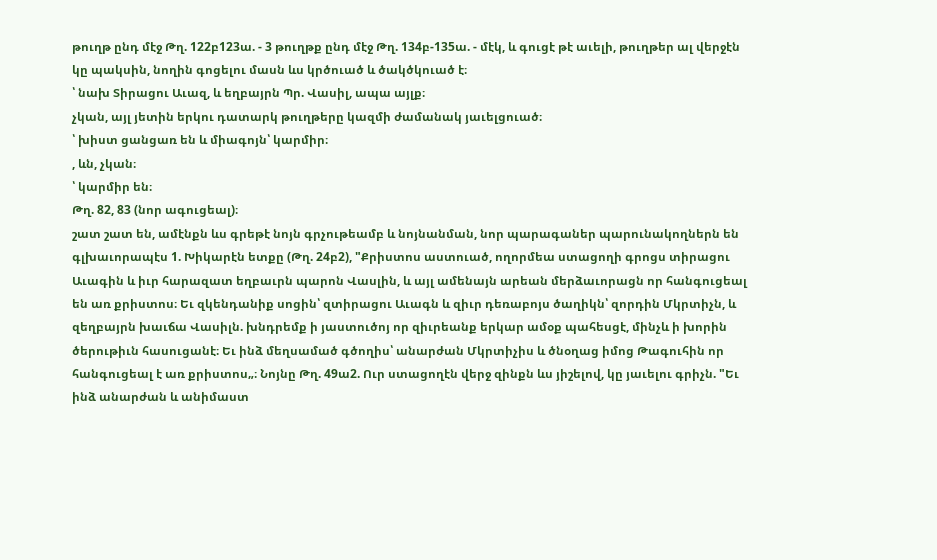թուղթ ընդ մէջ Թղ. 122բ123ա. - 3 թուղթք ընդ մէջ Թղ. 134բ-135ա. - մէկ, և գուցէ թէ աւելի, թուղթեր ալ վերջէն կը պակսին, նողին գոցելու մասն ևս կրծուած և ծակծկուած է։
՝ նախ Տիրացու Աւազ, և եղբայրն Պր. Վասիլ, ապա այլք։
չկան, այլ յետին երկու դատարկ թուղթերը կազմի ժամանակ յաւելցուած։
՝ խիստ ցանցառ են և միագոյն՝ կարմիր։
, ևն, չկան։
՝ կարմիր են։
Թղ. 82, 83 (նոր ագուցեալ)։
շատ շատ են, ամէնքն ևս գրեթէ նոյն գրչութեամբ և նոյնանման, նոր պարագաներ պարունակողներն են գլխաւորապէս 1. Խիկարէն ետքը (Թղ. 24բ2), "Քրիստոս աստուած, ողորմեա ստացողի գրոցս տիրացու Աւագին և իւր հարազատ եղբաւրն պարոն Վասլին, և այլ ամենայն արեան մերձաւորացն որ հանգուցեալ են առ քրիստոս։ Եւ զկենդանիք սոցին՝ զտիրացու Աւագն և զիւր դեռաբոյս ծաղիկն՝ զորդին Մկրտիչն, և զեղբայրն խաւճա Վասիլն. խնդրեմք ի յաստուծոյ որ զիւրեանք երկար ամօք պահեսցէ, մինչև ի խորին ծերութիւն հասուցանէ։ Եւ ինձ մեղսամած գծողիս՝ անարժան Մկրտիչիս և ծնօղաց իմոց Թագուհին որ հանգուցեալ է առ քրիստոս„։ Նոյնը Թղ. 49ա2. Ուր ստացողէն վերջ զինքն ևս յիշելով, կը յաւելու գրիչն. "Եւ ինձ անարժան և անիմաստ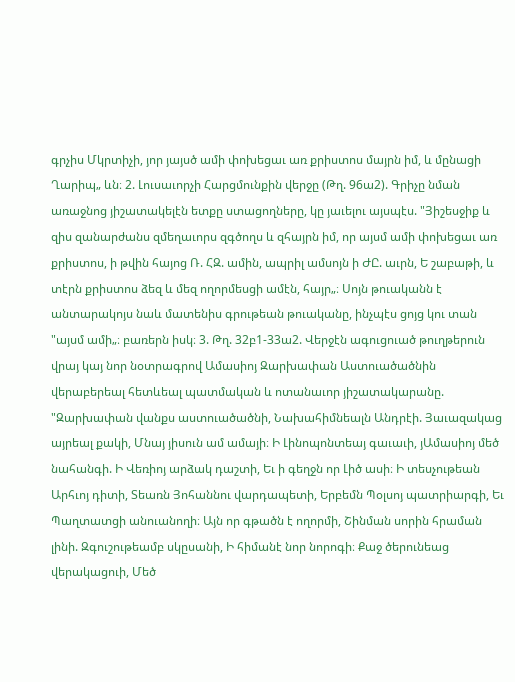գրչիս Մկրտիչի, յոր յայսծ ամի փոխեցաւ առ քրիստոս մայրն իմ, և մընացի Ղարիպ„ ևն։ 2. Լուսաւորչի Հարցմունքին վերջը (Թղ. 96ա2). Գրիչը նման առաջնոց յիշատակելէն ետքը ստացողները, կը յաւելու այսպէս. "Յիշեսջիք և զիս զանարժանս զմեղաւորս զգծողս և զհայրն իմ, որ այսմ ամի փոխեցաւ առ քրիստոս, ի թվին հայոց Ռ. ՀԶ. ամին, ապրիլ ամսոյն ի ԺԸ. աւրն, Ե շաբաթի, և տէրն քրիստոս ձեզ և մեզ ողորմեսցի ամէն, հայր„։ Սոյն թուականն է անտարակոյս նաև մատենիս գրութեան թուականը, ինչպէս ցոյց կու տան "այսմ ամի„։ բառերն իսկ։ 3. Թղ. 32բ1-33ա2. Վերջէն ագուցուած թուղթերուն վրայ կայ նոր նօտրագրով Ամասիոյ Զարխափան Աստուածածնին վերաբերեալ հետևեալ պատմական և ոտանաւոր յիշատակարանը. "Զարխափան վանքս աստուածածնի, Նախահիմնեալն Անդրէի. Յաւազակաց այրեալ քակի, Մնայ յիսուն ամ ամայի։ Ի Լինոպոնտեայ գաւաւի, յԱմասիոյ մեծ նահանգի. Ի Վեռիոյ արձակ դաշտի, Եւ ի գեղջն որ Լիծ ասի։ Ի տեսչութեան Արհւոյ դիտի, Տեառն Յոհաննու վարդապետի, Երբեմն Պօլսոյ պատրիարգի, Եւ Պաղտատցի անուանողի։ Այն որ գթածն է ողորմի, Շինման սորին հրաման լինի. Զգուշութեամբ սկըսանի, Ի հիմանէ նոր նորոգի։ Քաջ ծերունեաց վերակացուի, Մեծ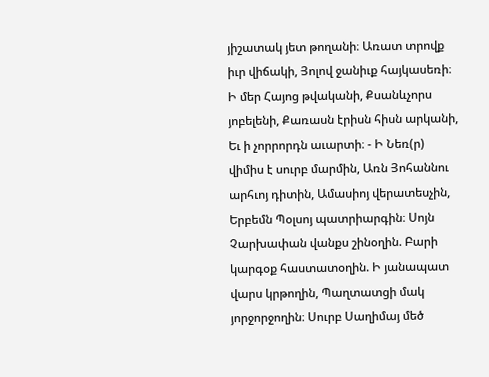յիշատակ յետ թողանի։ Առատ տրովք իւր վիճակի, Յոլով ջանիւք հայկասեռի։ Ի մեր Հայոց թվականի, Քսանևչորս յոբելենի, Քառասն էրիսն հիսն արկանի, Եւ ի չորրորդն աւարտի։ - Ի Նեռ(ր) վիմիս է սուրբ մարմին, Առն Յոհաննու արհւոյ դիտին, Ամասիոյ վերատեսչին, Երբեմն Պօլսոյ պատրիարգին։ Սոյն Չարխափան վանքս շինօղին. Բարի կարգօք հաստատօղին. Ի յանապատ վարս կրթողին, Պաղտատցի մակ յորջորջողին։ Սուրբ Սաղիմայ մեծ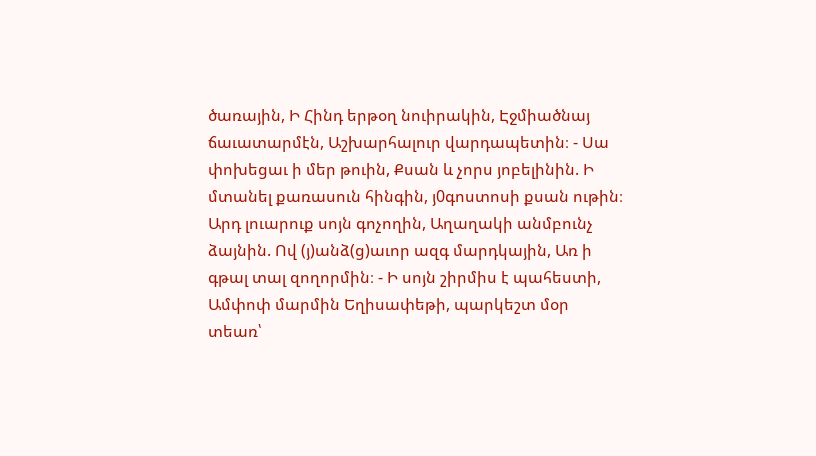ծառային, Ի Հինդ երթօղ նուիրակին, Էջմիածնայ ճաւատարմէն, Աշխարհալուր վարդապետին։ - Սա փոխեցաւ ի մեր թուին, Քսան և չորս յոբելինին. Ի մտանել քառասուն հինգին, յ0գոստոսի քսան ութին։ Արդ լուարուք սոյն գոչողին, Աղաղակի անմբունչ ձայնին. Ով (յ)անձ(ց)աւոր ազգ մարդկային, Առ ի գթալ տալ զողորմին։ - Ի սոյն շիրմիս է պահեստի, Ամփոփ մարմին Եղիսափեթի, պարկեշտ մօր տեառ՝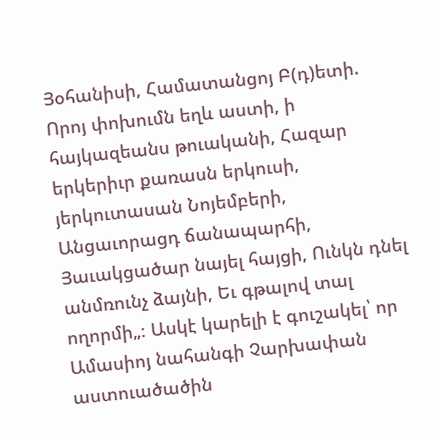Յօհանիսի, Համատանցոյ Բ(դ)ետի. Որոյ փոխումն եղև աստի, ի հայկազեանս թուականի, Հազար երկերիւր քառասն երկուսի, յերկուտասան Նոյեմբերի, Անցաւորացդ ճանապարհի, Յաւակցածար նայել հայցի, Ունկն դնել անմռունչ ձայնի, Եւ գթալով տալ ողորմի„։ Ասկէ կարելի է գուշակել՝ որ Ամասիոյ նահանգի Չարխափան աստուածածին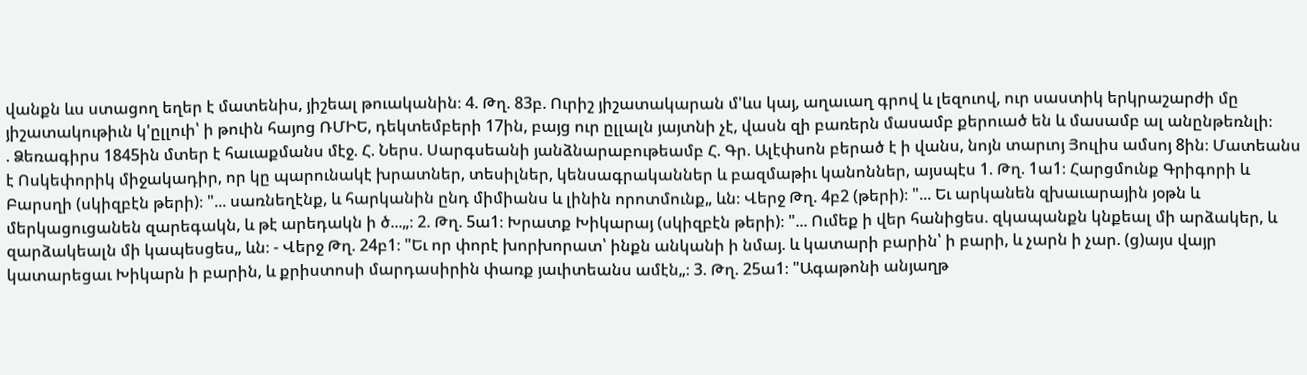վանքն ևս ստացող եղեր է մատենիս, յիշեալ թուականին։ 4. Թղ. 83բ. Ուրիշ յիշատակարան մ'ևս կայ, աղաւաղ գրով և լեզուով, ուր սաստիկ երկրաշարժի մը յիշատակութիւն կ'ըլլուի՝ ի թուին հայոց ՌՄԻԵ, դեկտեմբերի 17ին, բայց ուր ըլլալն յայտնի չէ, վասն զի բառերն մասամբ քերուած են և մասամբ ալ անընթեռնլի։
. Ձեռագիրս 1845ին մտեր է հաւաքմանս մէջ. Հ. Ներս. Սարգսեանի յանձնարաբութեամբ Հ. Գր. Ալէփսոն բերած է ի վանս, նոյն տարւոյ Յուլիս ամսոյ 8ին։ Մատեանս է Ոսկեփորիկ միջակադիր, որ կը պարունակէ խրատներ, տեսիլներ, կենսագրականներ և բազմաթիւ կանոններ, այսպէս 1. Թղ. 1ա1։ Հարցմունք Գրիգորի և Բարսղի (սկիզբէն թերի)։ "... սառնեղէնք, և հարկանին ընդ միմիանս և լինին որոտմունք„ ևն։ Վերջ Թղ. 4բ2 (թերի)։ "... Եւ արկանեն զխաւարային յօթն և մերկացուցանեն զարեգակն, և թէ արեդակն ի ծ...„։ 2. Թղ. 5ա1։ Խրատք Խիկարայ (սկիզբէն թերի)։ "... Ումեք ի վեր հանիցես. զկապանքն կնքեալ մի արձակեր, և զարձակեալն մի կապեսցես„ ևն։ - Վերջ Թղ. 24բ1։ "Եւ որ փորէ խորխորատ՝ ինքն անկանի ի նմայ. և կատարի բարին՝ ի բարի, և չարն ի չար. (ց)այս վայր կատարեցաւ Խիկարն ի բարին, և քրիստոսի մարդասիրին փառք յաւիտեանս ամէն„։ 3. Թղ. 25ա1։ "Ագաթոնի անյաղթ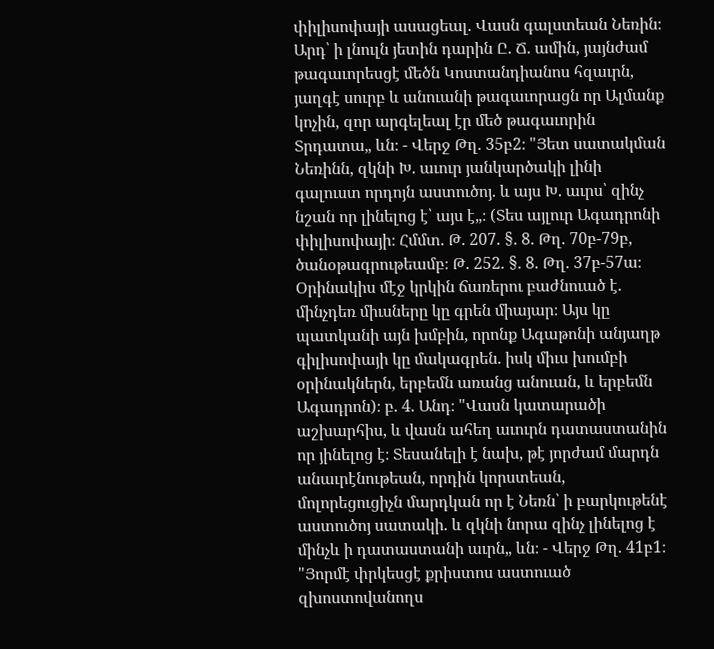փիլիսոփայի ասացեալ. Վասն գալստեան Նեռին։ Արդ՝ ի լնուլն յետին դարին Ը. Ճ. ամին, յայնժամ թագաւորեսցէ մեծն Կոստանդիանոս հզաւրն, յաղգէ սուրբ և անուանի թագաւորացն որ Ալմանք կոչին, զոր արգելեալ էր մեծ թագաւորին Տրդատա„ ևն։ - Վերջ Թղ. 35բ2։ "Յետ սատակման Նեռինն, զկնի Խ. աւուր յանկարծակի լինի գալուստ որդոյն աստուծոյ. և այս Խ. աւրս՝ զինչ նշան որ լինելոց է՝ այս է„։ (Տես այլուր Ագադրոնի փիլիսոփայի։ Հմմտ. Թ. 207. §. 8. Թղ. 70բ-79բ, ծանօթագրութեամբ։ Թ. 252. §. 8. Թղ. 37բ-57ա։ Օրինակիս մէջ կրկին ճառերու բաժնուած է. մինչդեռ միւսները կը գրեն միայար։ Այս կը պատկանի այն խմբին, որոնք Ագաթոնի անյաղթ գիլիսոփայի կը մակագրեն. իսկ միւս խումբի օրինակներն, երբեմն առանց անուան, և երբեմն Ագադրոն)։ բ. 4. Անդ։ "Վասն կատարածի աշխարհիս, և վասն ահեղ աւուրն դատաստանին որ յինելոց է։ Տեսանելի է նախ, թէ յորժամ մարդն անաւրէնութեան, որդին կորստեան, մոլորեցուցիչն մարդկան որ է Նեռն՝ ի բարկութենէ աստուծոյ սատակի. և զկնի նորա զինչ լինելոց է մինչև ի դատաստանի աւրն„ ևն։ - Վերջ Թղ. 41բ1։ "Յորմէ փրկեսցէ քրիստոս աստուած զխոստովանողս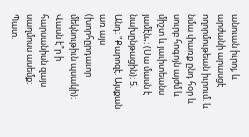անուան իւրոյ, և արժանի արասցէ ողորմութեան իւրում. և նմա փառք ընդ հօր և սուրբ հոգոյն այժմ և միշտ և յաւիտեանս յամէն„։ (Սա մասն է նախընթացին)։ 5. Անդ։ "Քարոզէ. Այսքան առ այս (խորհըրդաւոր մեկնութիւն պսակի)։ Վասն է՞ր ի հարսանիսն զայս սաղմոսս ասեմք։ Պատ.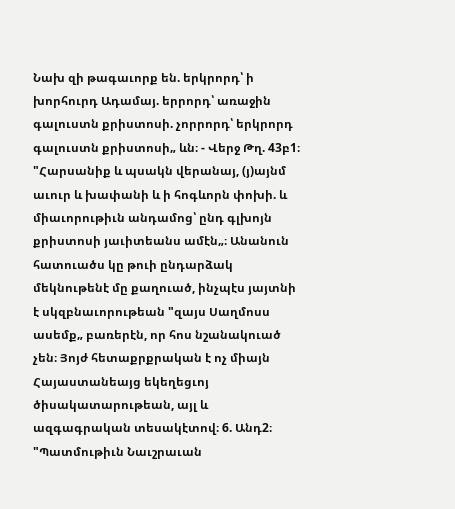Նախ զի թագաւորք են. երկրորդ՝ ի խորհուրդ Ադամայ. երրորդ՝ առաջին գալուստն քրիստոսի. չորրորդ՝ երկրորդ գալուստն քրիստոսի„ ևն։ - Վերջ Թղ. 43բ1։ "Հարսանիք և պսակն վերանայ, (յ)այնմ աւուր և խափանի և ի հոգևորն փոխի. և միաւորութիւն անդամոց՝ ընդ գլխոյն քրիստոսի յաւիտեանս ամէն„։ Անանուն հատուածս կը թուի ընդարձակ մեկնութենէ մը քաղուած, ինչպէս յայտնի է սկզբնաւորութեան "զայս Սաղմոսս ասեմք„ բառերէն, որ հոս նշանակուած չեն։ Յոյժ հետաքրքրական է ոչ միայն Հայաստանեայց եկեղեցւոյ ծիսակատարութեան, այլ և ազգագրական տեսակէտով։ 6. Անդ2։ "Պատմութիւն Նաւշրաւան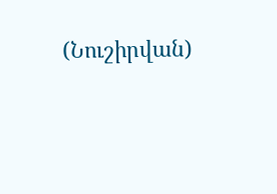(Նուշիրվան)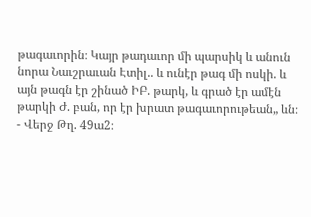թագաւորին։ Կայր թադաւոր մի պարսիկ և անուն նորա Նաւշրաւան Էտիլ.. և ունէր թագ մի ոսկի. և այն թագն էր շինած ԻԲ. թարկ, և գրած էր ամէն թարկի Ժ. բան, որ էր խրատ թագաւորութեան„ ևն։ - Վերջ Թղ. 49ա2։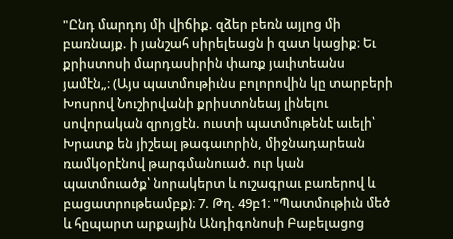"Ընդ մարդոյ մի վիճիք. զձեր բեռն այլոց մի բառնայք. ի յանշահ սիրելեացն ի զատ կացիք։ Եւ քրիստոսի մարդասիրին փառք յաւիտեանս յամէն„։ (Այս պատմութիւնս բոլորովին կը տարբերի Խոսրով Նուշիրվանի քրիստոնեայ լինելու սովորական զրոյցէն. ուստի պատմութենէ աւելի՝ Խրատք են յիշեալ թագաւորին, միջնադարեան ռամկօրէնով թարգմանուած. ուր կան պատմուածք՝ նորակերտ և ուշագրաւ բառերով և բացատրութեամբք)։ 7. Թղ. 49բ1։ "Պատմութիւն մեծ և հըպարտ արքային Անդիգոնոսի Բաբելացոց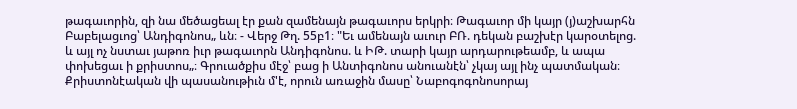թագաւորին, զի նա մեծացեալ էր քան զամենայն թագաւորս երկրի։ Թագաւոր մի կայր (յ)աշխարհն Բաբելացւոց՝ Անդիգոնոս„ ևն։ - Վերջ Թղ. 55բ1։ "Եւ ամենայն աւուր ԲՌ. դեկան բաշխէր կարօտելոց. և այլ ոչ նստաւ յաթոռ իւր թագաւորն Անդիգոնոս. և ԻԹ. տարի կայր արդարութեամբ, և ապա փոխեցաւ ի քրիստոս„։ Գրուածքիս մէջ՝ բաց ի Անտիգոնոս անուանէն՝ չկայ այլ ինչ պատմական։ Քրիստոնէական վի պասանութիւն մ'է, որուն առաջին մասը՝ Նաբոգոգոնոսորայ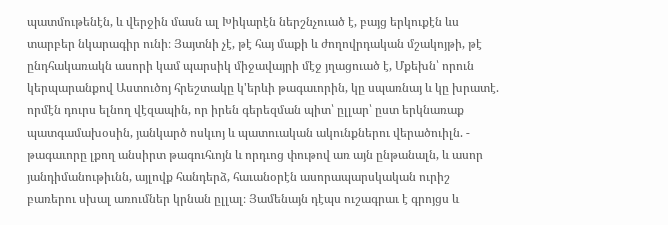պատմութենէն, և վերջին մասն ալ Խիկարէն ներշնչուած է, բայց երկուքէն ևս տարբեր նկարագիր ունի։ Յայտնի չէ, թէ հայ մաքի և ժողովրդական մշակոյթի, թէ ընդհակառակն ասորի կամ պարսիկ միջավայրի մէջ յղացուած է, Մքեխն՝ որուն կերպարանքով Աստուծոյ հրեշտակը կ'երևի թագաւորին, կը սպառնայ և կը խրատէ. որմէն դուրս ելնող վէզապին, որ իրեն գերեզման պիտ՝ ըլլար՝ ըստ երկնառաք պատգամախօսին, յանկարծ ոսկւոյ և պատուական ակունքներու վերածուիլն. - թագաւորը լքող անսիրտ թագուհւոյն և որդւոց փութով առ այն ընթանալն, և ասոր յանդիմանութիւնն, այլովք հանդերձ, հաւանօրէն ասորապարսկական ուրիշ բառերու սխալ առումներ կրնան ըլլալ։ Յամենայն դէպս ուշագրաւ է գրոյցս և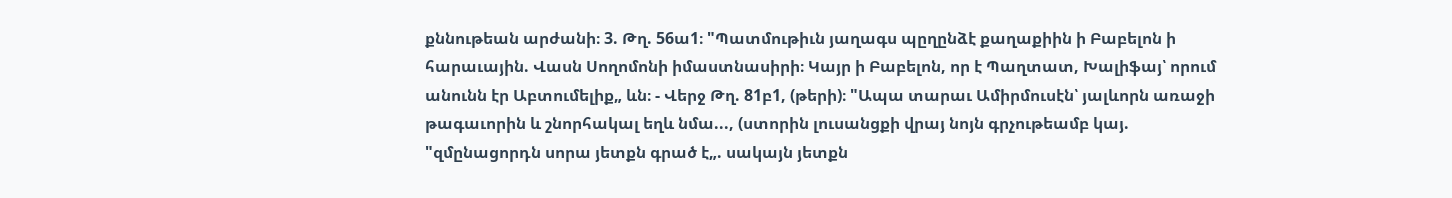քննութեան արժանի։ 3. Թղ. 56ա1։ "Պատմութիւն յաղագս պըղընձէ քաղաքիին ի Բաբելոն ի հարաւային. Վասն Սողոմոնի իմաստնասիրի։ Կայր ի Բաբելոն, որ է Պաղտատ, Խալիֆայ՝ որում անունն էր Աբտումելիք„ ևն։ - Վերջ Թղ. 81բ1, (թերի)։ "Ապա տարաւ Ամիրմուսէն՝ յալևորն առաջի թագաւորին և շնորհակալ եղև նմա..., (ստորին լուսանցքի վրայ նոյն գրչութեամբ կայ. "զմընացորդն սորա յետքն գրած է„. սակայն յետքն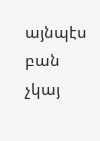այնպէս բան չկայ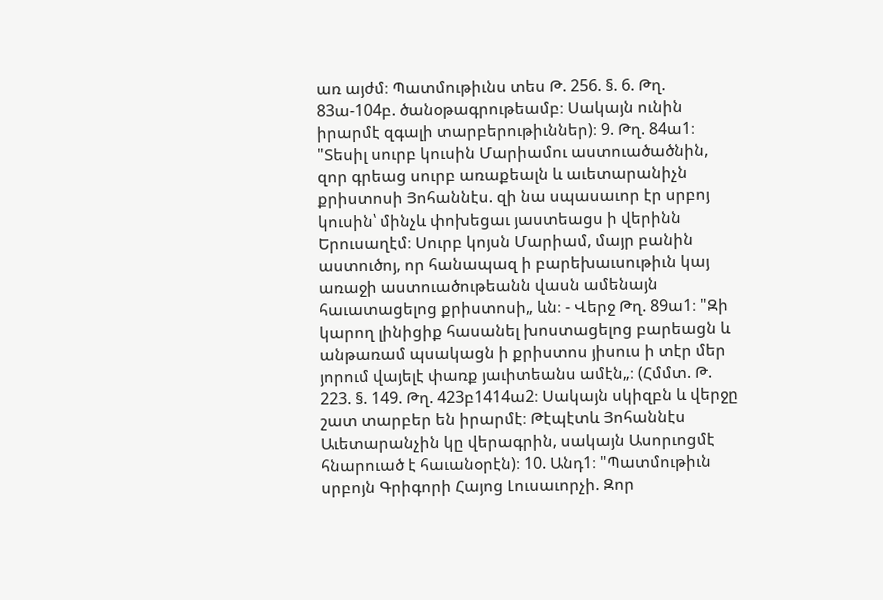առ այժմ։ Պատմութիւնս տես Թ. 256. §. 6. Թղ. 83ա-104բ. ծանօթագրութեամբ։ Սակայն ունին իրարմէ զգալի տարբերութիւններ)։ 9. Թղ. 84ա1։ "Տեսիլ սուրբ կուսին Մարիամու աստուածածնին, զոր գրեաց սուրբ առաքեալն և աւետարանիչն քրիստոսի Յոհաննէս. զի նա սպասաւոր էր սրբոյ կուսին՝ մինչև փոխեցաւ յաստեացս ի վերինն Երուսաղէմ։ Սուրբ կոյսն Մարիամ, մայր բանին աստուծոյ, որ հանապազ ի բարեխաւսութիւն կայ առաջի աստուածութեանն վասն ամենայն հաւատացելոց քրիստոսի„ ևն։ - Վերջ Թղ. 89ա1։ "Զի կարող լինիցիք հասանել խոստացելոց բարեացն և անթառամ պսակացն ի քրիստոս յիսուս ի տէր մեր յորում վայելէ փառք յաւիտեանս ամէն„։ (Հմմտ. Թ. 223. §. 149. Թղ. 423բ1414ա2։ Սակայն սկիզբն և վերջը շատ տարբեր են իրարմէ։ Թէպէտև Յոհաննէս Աւետարանչին կը վերագրին, սակայն Ասորւոցմէ հնարուած է հաւանօրէն)։ 10. Անդ1։ "Պատմութիւն սրբոյն Գրիգորի Հայոց Լուսաւորչի. Զոր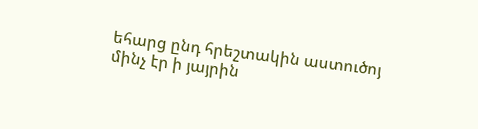եհարց ընդ հրեշտակին աստուծոյ մինչ էր ի յայրին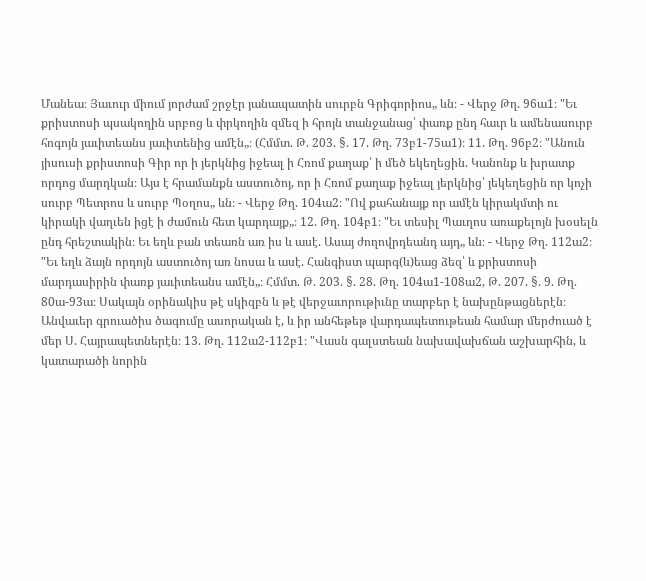Մանեա։ Յաւուր միում յորժամ շրջէր յանապատին սուրբն Գրիգորիոս„ ևն։ - Վերջ Թղ. 96ա1։ "Եւ քրիստոսի պսակողին սրբոց և փրկողին զմեզ ի հրոյն տանջանաց՝ փառք ընդ հաւր և ամենասուրբ հոգոյն յաւիտեանս յաւիտենից ամէն„։ (Հմմտ. Թ. 203. §. 17. Թղ. 73բ1-75ա1)։ 11. Թղ. 96բ2։ "Անուն յիսուսի քրիստոսի Գիր որ ի յերկնից իջեալ ի Հռոմ քաղաք՝ ի մեծ եկեղեցին. Կանոնք և խրատք որդոց մարդկան։ Այս է հրամանքն աստուծոյ, որ ի Հռոմ քաղաք իջեալ յերկնից՝ յեկեղեցին որ կոչի սուրբ Պետրոս և սուրբ Պօղոս„ ևն։ - Վերջ Թղ. 104ա2։ "Ով քահանայք որ ամէն կիրակմտի ու կիրակի վաղւեն իցէ ի ժամուն հետ կարդայք„։ 12. Թղ. 104բ1։ "Եւ տեսիլ Պաւղոս առաքելոյն խօսելն ընդ հրեշտակին։ Եւ եղև բան տեառն առ իս և ասէ. Ասայ ժողովրդեանդ այդ„ ևն։ - Վերջ Թղ. 112ա2։ "Եւ եղև ձայն որդոյն աստուծոյ առ նոսա և ասէ. Հանգիստ պարգ(և)եաց ձեզ՝ և քրիստոսի մարդասիրին փառք յաւիտեանս ամէն„։ Հմմտ. Թ. 203. §. 28. Թղ. 104ա1-108ա2, Թ. 207. §. 9. Թղ. 80ա-93ա։ Սակայն օրինակիս թէ սկիզբն և թէ վերջաւորութիւնը տարբեր է նախընթացներէն։ Անվաւեր գրուածիս ծագումը ասորական է, և իր անհեթեթ վարդապետութեան համար մերժուած է մեր Ս. Հայրապետներէն։ 13. Թղ. 112ա2-112բ1։ "Վասն գալստեան նախավախճան աշխարհին, և կատարածի նորին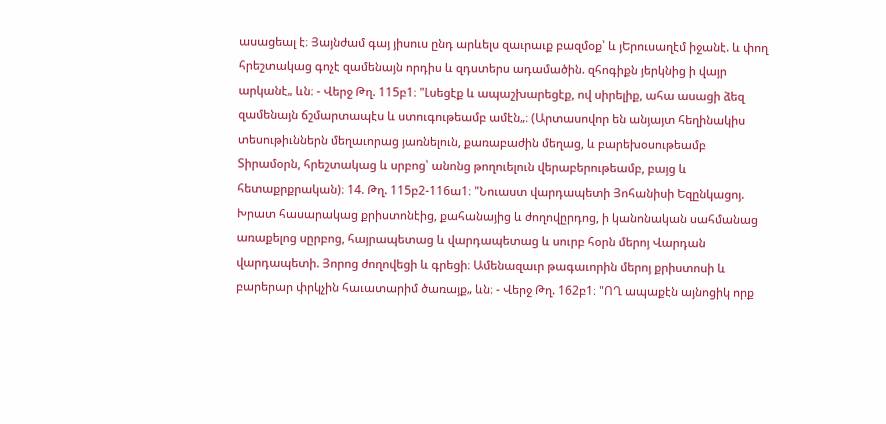ասացեալ է։ Յայնժամ գայ յիսուս ընդ արևելս զաւրաւք բազմօք՝ և յԵրուսաղէմ իջանէ. և փող հրեշտակաց գոչէ զամենայն որդիս և զդստերս ադամածին. զհոգիքն յերկնից ի վայր արկանէ„ ևն։ - Վերջ Թղ. 115բ1։ "Լսեցէք և ապաշխարեցէք, ով սիրելիք, ահա ասացի ձեզ զամենայն ճշմարտապէս և ստուգութեամբ ամէն„։ (Արտասովոր են անյայտ հեղինակիս տեսութիւններն մեղաւորաց յառնելուն, քառաբաժին մեղաց, և բարեխօսութեամբ Տիրամօրն, հրեշտակաց և սրբոց՝ անոնց թողուելուն վերաբերութեամբ, բայց և հետաքրքրական)։ 14. Թղ. 115բ2-116ա1։ "Նուաստ վարդապետի Յոհանիսի Եզընկացոյ. Խրատ հասարակաց քրիստոնէից, քահանայից և ժողովըրդոց, ի կանոնական սահմանաց առաքելոց սըրբոց, հայրապետաց և վարդապետաց և սուրբ հօրն մերոյ Վարդան վարդապետի. Յորոց ժողովեցի և գրեցի։ Ամենազաւր թագաւորին մերոյ քրիստոսի և բարերար փրկչին հաւատարիմ ծառայք„ ևն։ - Վերջ Թղ. 162բ1։ "ՈՂ ապաքէն այնոցիկ որք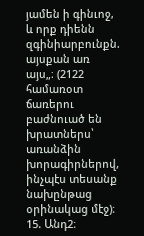յամեն ի գինւոջ, և որք դիենն զգինիարբունքն. այսքան առ այս„։ (2122 համառօտ ճառերու բաժնուած են խրատներս՝ առանձին խորագիրներով, ինչպէս տեսանք նախընթաց օրինակաց մէջ)։ 15. Անդ2։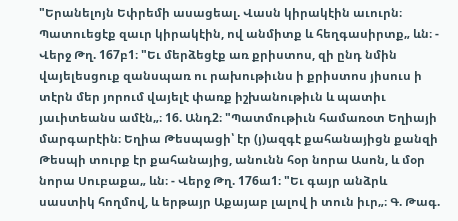"Երանելոյն Եփրեմի ասացեալ. Վասն կիրակէին աւուրն։ Պատուեցէք զաւր կիրակէին, ով անմիտք և հեղգասիրտք„ ևն։ - Վերջ Թղ. 167բ1։ "Եւ մերձեցէք առ քրիստոս, զի ընդ նմին վայելեսցուք զանսպառ ու րախութիւնս ի քրիստոս յիսուս ի տէրն մեր յորում վայելէ փառք իշխանութիւն և պատիւ յաւիտեանս ամէն„։ 16. Անդ2։ "Պատմութիւն համառօտ Եղիայի մարգարէին։ Եղիա Թեսպացի՝ էր (յ)ազգէ քահանայիցն քանզի Թեսպի տուրք էր քահանայից, անունն հօր նորա Ասոն, և մօր նորա Սուբաքա„ ևն։ - Վերջ Թղ. 176ա1։ "Եւ գայր անձրև սաստիկ հողմով, և երթայր Աքայաբ լալով ի տուն իւր„։ Գ. Թագ.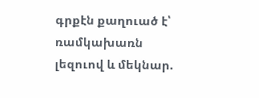գրքէն քաղուած է՝ ռամկախառն լեզուով և մեկնար.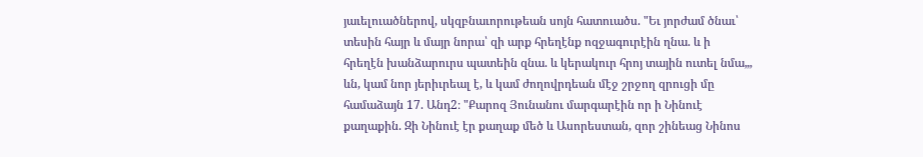յաւելուածներով, սկզբնաւորութեան սոյն հատուածս. "Եւ յորժամ ծնաւ՝ տեսին հայր և մայր նորա՝ զի արք հրեղէնք ոզջագուրէին ղնա. և ի հրեղէն խանձարուրս պատեին զնա. և կերակուր հրոյ տային ուտել նմա„, ևն, կամ նոր յերիւրեալ է, և կամ ժողովրդեան մէջ շրջող զրուցի մը համաձայն 17. Անդ2։ "Քարոզ Յունանու մարգարէին որ ի Նինուէ քաղաքին. Զի Նինուէ էր քաղաք մեծ և Ասորեստան, զոր շինեաց Նինոս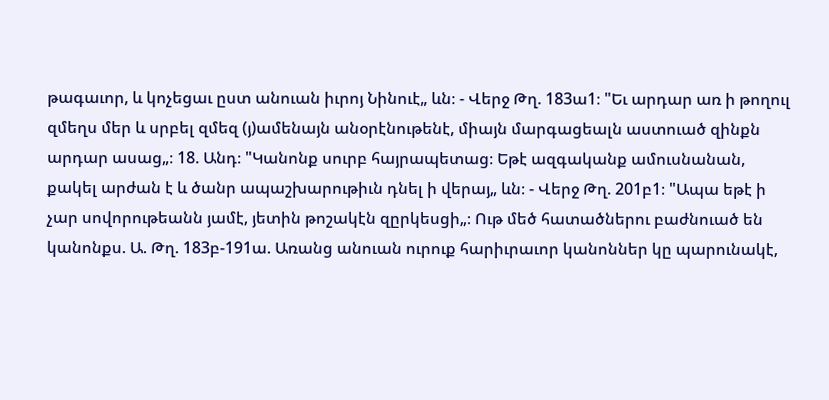թագաւոր, և կոչեցաւ ըստ անուան իւրոյ Նինուէ„ ևն։ - Վերջ Թղ. 183ա1։ "Եւ արդար առ ի թողուլ զմեղս մեր և սրբել զմեզ (յ)ամենայն անօրէնութենէ, միայն մարգացեալն աստուած զինքն արդար ասաց„։ 18. Անդ։ "Կանոնք սուրբ հայրապետաց։ Եթէ ազգականք ամուսնանան, քակել արժան է և ծանր ապաշխարութիւն դնել ի վերայ„ ևն։ - Վերջ Թղ. 201բ1։ "Ապա եթէ ի չար սովորութեանն յամէ, յետին թոշակէն զըրկեսցի„։ Ութ մեծ հատածներու բաժնուած են կանոնքս. Ա. Թղ. 183բ-191ա. Առանց անուան ուրուք հարիւրաւոր կանոններ կը պարունակէ,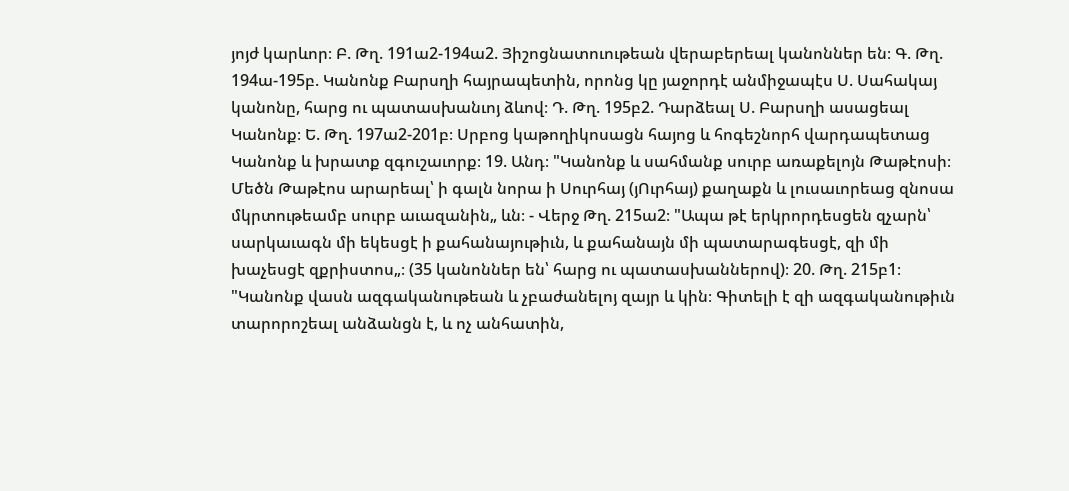յոյժ կարևոր։ Բ. Թղ. 191ա2-194ա2. Յիշոցնատուութեան վերաբերեալ կանոններ են։ Գ. Թղ. 194ա-195բ. Կանոնք Բարսղի հայրապետին, որոնց կը յաջորդէ անմիջապէս Ս. Սահակայ կանոնը, հարց ու պատասխանւոյ ձևով։ Դ. Թղ. 195բ2. Դարձեալ Ս. Բարսղի ասացեալ Կանոնք։ Ե. Թղ. 197ա2-201բ։ Սրբոց կաթողիկոսացն հայոց և հոգեշնորհ վարդապետաց Կանոնք և խրատք զգուշաւորք։ 19. Անդ։ "Կանոնք և սահմանք սուրբ առաքելոյն Թաթէոսի։ Մեծն Թաթէոս արարեալ՝ ի գալն նորա ի Սուրհայ (յՈւրհայ) քաղաքն և լուսաւորեաց զնոսա մկրտութեամբ սուրբ աւազանին„ ևն։ - Վերջ Թղ. 215ա2։ "Ապա թէ երկրորդեսցեն զչարն՝ սարկաւագն մի եկեսցէ ի քահանայութիւն, և քահանայն մի պատարագեսցէ, զի մի խաչեսցէ զքրիստոս„։ (35 կանոններ են՝ հարց ու պատասխաններով)։ 20. Թղ. 215բ1։ "Կանոնք վասն ազգականութեան և չբաժանելոյ զայր և կին։ Գիտելի է զի ազգականութիւն տարորոշեալ անձանցն է, և ոչ անհատին,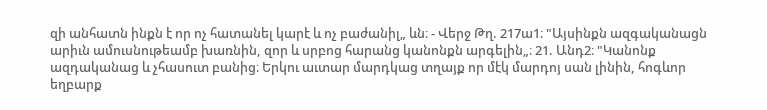զի անհատն ինքն է որ ոչ հատանել կարէ և ոչ բաժանիլ„ ևն։ - Վերջ Թղ. 217ա1։ "Այսինքն ազգականացն արիւն ամուսնութեամբ խառնին, զոր և սրբոց հարանց կանոնքն արգելին„։ 21. Անդ2։ "Կանոնք ազդականաց և չհասուտ բանից։ Երկու աւտար մարդկաց տղայք որ մէկ մարդոյ սան լինին, հոգևոր եղբարք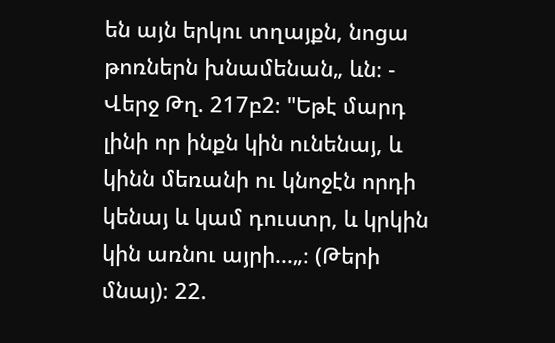են այն երկու տղայքն, նոցա թոռներն խնամենան„ ևն։ - Վերջ Թղ. 217բ2։ "Եթէ մարդ լինի որ ինքն կին ունենայ, և կինն մեռանի ու կնոջէն որդի կենայ և կամ դուստր, և կրկին կին առնու այրի...„։ (Թերի մնայ)։ 22.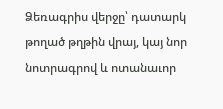Ձեռագրիս վերջը՝ դատարկ թողած թղթին վրայ, կայ նոր նոտրագրով և ոտանաւոր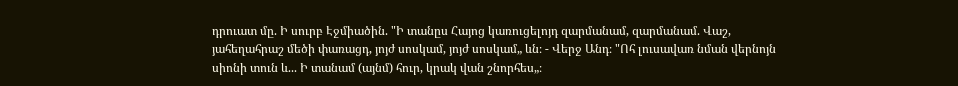դրուատ մը. Ի սուրբ Էջմիածին. "Ի տանըս Հայոց կառուցելոյդ զարմանամ, զարմանամ. Վաշ, յահեղահրաշ մեծի փառացդ, յոյժ սոսկամ, յոյժ սոսկամ„ ևն։ - Վերջ Անդ։ "Ոհ լուսավառ նման վերնոյն սիոնի տուն և... Ի տանամ (այնմ) հուր, կրակ վան շնորհես„։